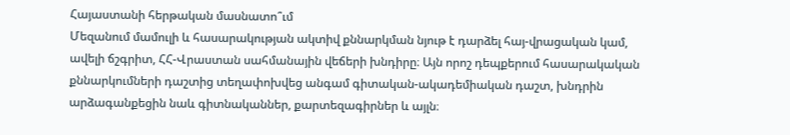Հայաստանի հերթական մասնատո՞ւմ
Մեզանում մամուլի և հասարակության ակտիվ քննարկման նյութ է դարձել հայ-վրացական կամ, ավելի ճշգրիտ, ՀՀ-Վրաստան սահմանային վեճերի խնդիրը։ Այն որոշ դեպքերում հասարակական քննարկումների դաշտից տեղափոխվեց անգամ գիտական-ակադեմիական դաշտ, խնդրին արձագանքեցին նաև գիտնականներ, քարտեզագիրներ և այլն։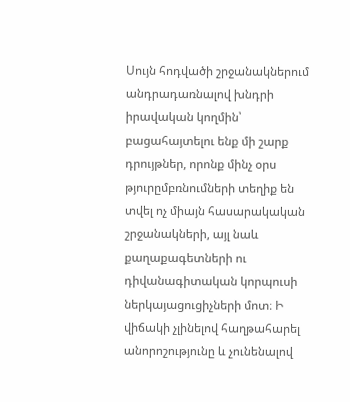Սույն հոդվածի շրջանակներում անդրադառնալով խնդրի իրավական կողմին՝ բացահայտելու ենք մի շարք դրույթներ, որոնք մինչ օրս թյուրըմբռնումների տեղիք են տվել ոչ միայն հասարակական շրջանակների, այլ նաև քաղաքագետների ու դիվանագիտական կորպուսի ներկայացուցիչների մոտ։ Ի վիճակի չլինելով հաղթահարել անորոշությունը և չունենալով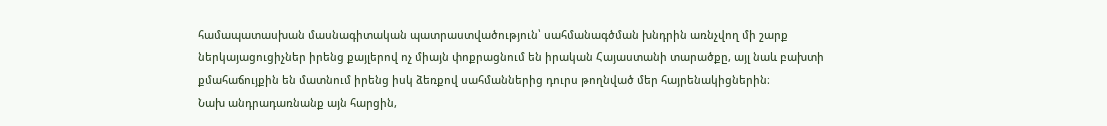համապատասխան մասնագիտական պատրաստվածություն՝ սահմանագծման խնդրին առնչվող մի շարք ներկայացուցիչներ իրենց քայլերով ոչ միայն փոքրացնում են իրական Հայաստանի տարածքը, այլ նաև բախտի քմահաճույքին են մատնում իրենց իսկ ձեռքով սահմաններից դուրս թողնված մեր հայրենակիցներին։
Նախ անդրադառնանք այն հարցին,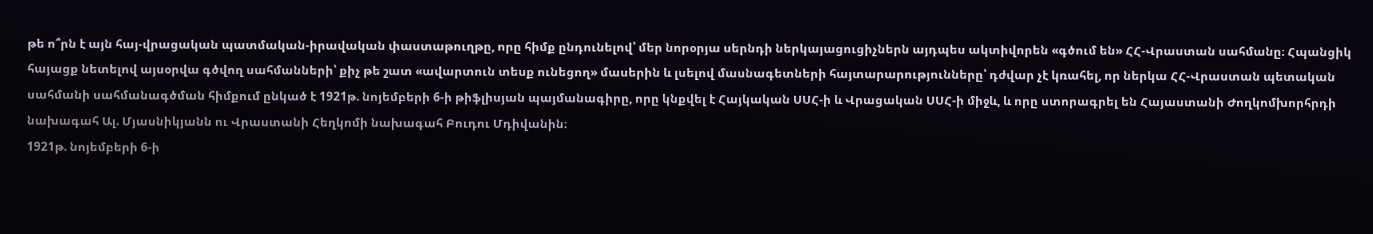թե ո՞րն է այն հայ-վրացական պատմական-իրավական փաստաթուղթը, որը հիմք ընդունելով՝ մեր նորօրյա սերնդի ներկայացուցիչներն այդպես ակտիվորեն «գծում են» ՀՀ-Վրաստան սահմանը։ Հպանցիկ հայացք նետելով այսօրվա գծվող սահմանների՝ քիչ թե շատ «ավարտուն տեսք ունեցող» մասերին և լսելով մասնագետների հայտարարությունները՝ դժվար չէ կռահել, որ ներկա ՀՀ-Վրաստան պետական սահմանի սահմանագծման հիմքում ընկած է 1921թ. նոյեմբերի 6-ի թիֆլիսյան պայմանագիրը, որը կնքվել է Հայկական ՍՍՀ-ի և Վրացական ՍՍՀ-ի միջև, և որը ստորագրել են Հայաստանի Ժողկոմխորհրդի նախագահ Ալ. Մյասնիկյանն ու Վրաստանի Հեղկոմի նախագահ Բուդու Մդիվանին։
1921թ. նոյեմբերի 6-ի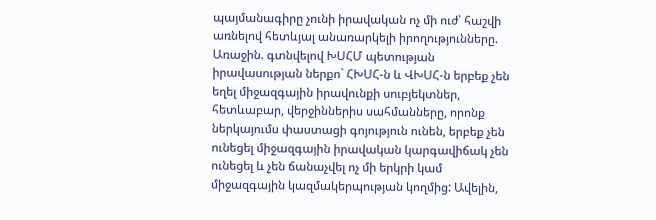պայմանագիրը չունի իրավական ոչ մի ուժ՝ հաշվի առնելով հետևյալ անառարկելի իրողությունները.
Առաջին. գտնվելով ԽՍՀՄ պետության իրավասության ներքո` ՀԽՍՀ-ն և ՎԽՍՀ-ն երբեք չեն եղել միջազգային իրավունքի սուբյեկտներ, հետևաբար, վերջիններիս սահմանները, որոնք ներկայումս փաստացի գոյություն ունեն, երբեք չեն ունեցել միջազգային իրավական կարգավիճակ չեն ունեցել և չեն ճանաչվել ոչ մի երկրի կամ միջազգային կազմակերպության կողմից: Ավելին,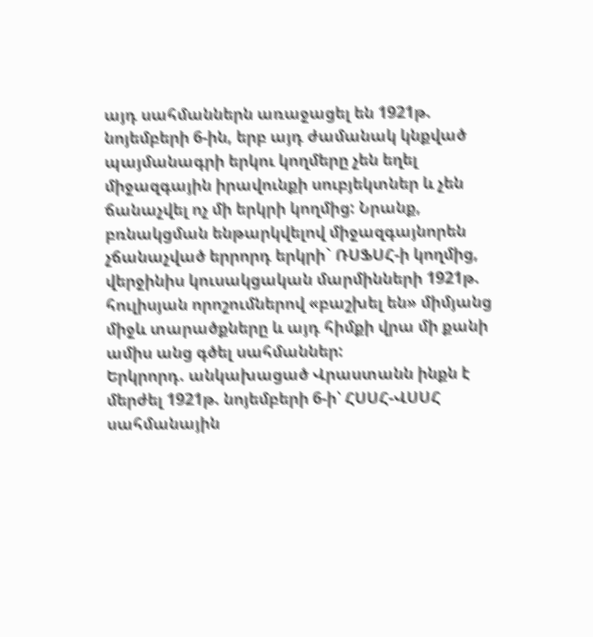այդ սահմաններն առաջացել են 1921թ. նոյեմբերի 6-ին, երբ այդ ժամանակ կնքված պայմանագրի երկու կողմերը չեն եղել միջազգային իրավունքի սուբյեկտներ և չեն ճանաչվել ոչ մի երկրի կողմից: Նրանք, բռնակցման ենթարկվելով միջազգայնորեն չճանաչված երրորդ երկրի` ՌՍՖՍՀ-ի կողմից, վերջինիս կուսակցական մարմինների 1921թ. հուլիսյան որոշումներով «բաշխել են» միմյանց միջև տարածքները և այդ հիմքի վրա մի քանի ամիս անց գծել սահմաններ:
Երկրորդ. անկախացած Վրաստանն ինքն է մերժել 1921թ. նոյեմբերի 6-ի՝ ՀՍՍՀ-ՎՍՍՀ սահմանային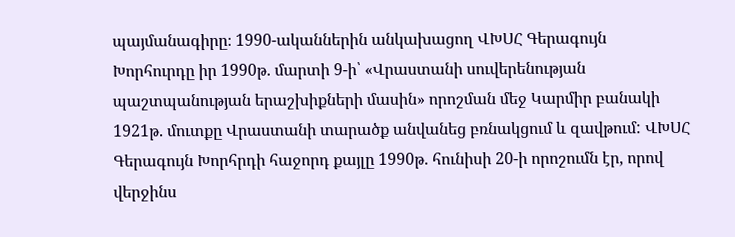պայմանագիրը։ 1990-ականներին անկախացող ՎԽՍՀ Գերագույն Խորհուրդը իր 1990թ. մարտի 9-ի՝ «Վրաստանի սուվերենության պաշտպանության երաշխիքների մասին» որոշման մեջ Կարմիր բանակի 1921թ. մուտքը Վրաստանի տարածք անվանեց բռնակցում և զավթում: ՎԽՍՀ Գերագույն Խորհրդի հաջորդ քայլը 1990թ. հունիսի 20-ի որոշումն էր, որով վերջինս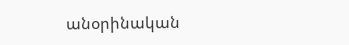անօրինական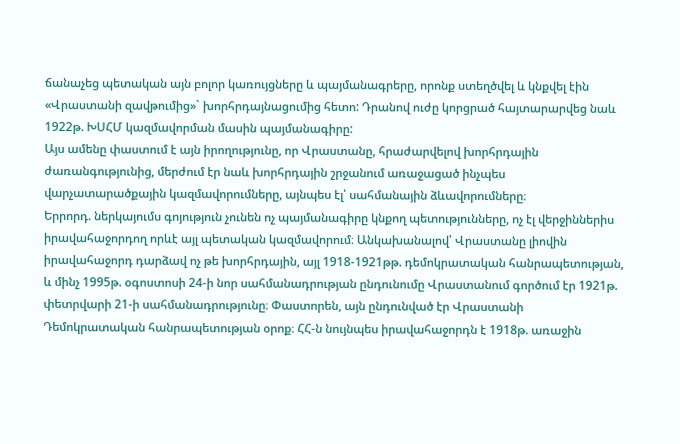ճանաչեց պետական այն բոլոր կառույցները և պայմանագրերը, որոնք ստեղծվել և կնքվել էին «Վրաստանի զավթումից»` խորհրդայնացումից հետո: Դրանով ուժը կորցրած հայտարարվեց նաև 1922թ. ԽՍՀՄ կազմավորման մասին պայմանագիրը:
Այս ամենը փաստում է այն իրողությունը, որ Վրաստանը, հրաժարվելով խորհրդային ժառանգությունից, մերժում էր նաև խորհրդային շրջանում առաջացած ինչպես վարչատարածքային կազմավորումները, այնպես էլ՝ սահմանային ձևավորումները։
Երրորդ. ներկայումս գոյություն չունեն ոչ պայմանագիրը կնքող պետությունները, ոչ էլ վերջիններիս իրավահաջորդող որևէ այլ պետական կազմավորում։ Անկախանալով՝ Վրաստանը լիովին իրավահաջորդ դարձավ ոչ թե խորհրդային, այլ 1918-1921թթ. դեմոկրատական հանրապետության, և մինչ 1995թ. օգոստոսի 24-ի նոր սահմանադրության ընդունումը Վրաստանում գործում էր 1921թ. փետրվարի 21-ի սահմանադրությունը։ Փաստորեն, այն ընդունված էր Վրաստանի Դեմոկրատական հանրապետության օրոք։ ՀՀ-ն նույնպես իրավահաջորդն է 1918թ. առաջին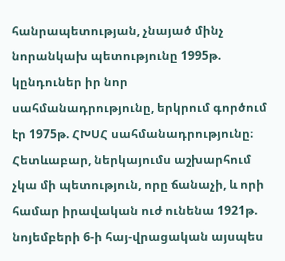հանրապետության, չնայած մինչ նորանկախ պետությունը 1995թ. կընդուներ իր նոր սահմանադրությունը, երկրում գործում էր 1975թ. ՀԽՍՀ սահմանադրությունը։ Հետևաբար, ներկայումս աշխարհում չկա մի պետություն, որը ճանաչի, և որի համար իրավական ուժ ունենա 1921թ. նոյեմբերի 6-ի հայ-վրացական այսպես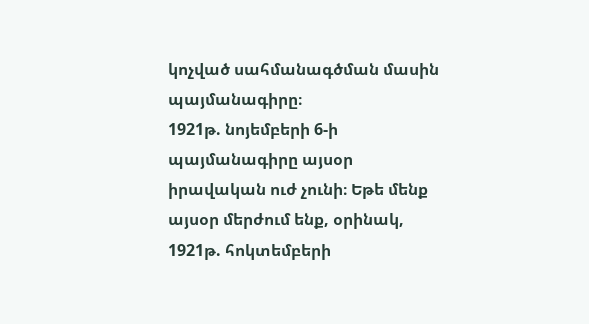կոչված սահմանագծման մասին պայմանագիրը։
1921թ. նոյեմբերի 6-ի պայմանագիրը այսօր իրավական ուժ չունի։ Եթե մենք այսօր մերժում ենք, օրինակ, 1921թ. հոկտեմբերի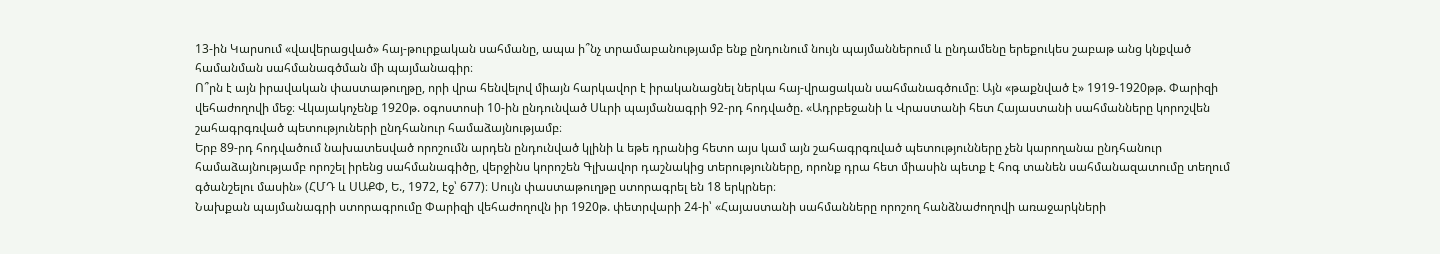13-ին Կարսում «վավերացված» հայ-թուրքական սահմանը, ապա ի՞նչ տրամաբանությամբ ենք ընդունում նույն պայմաններում և ընդամենը երեքուկես շաբաթ անց կնքված համանման սահմանագծման մի պայմանագիր։
Ո՞րն է այն իրավական փաստաթուղթը, որի վրա հենվելով միայն հարկավոր է իրականացնել ներկա հայ-վրացական սահմանագծումը։ Այն «թաքնված է» 1919-1920թթ. Փարիզի վեհաժողովի մեջ։ Վկայակոչենք 1920թ. օգոստոսի 10-ին ընդունված Սևրի պայմանագրի 92-րդ հոդվածը. «Ադրբեջանի և Վրաստանի հետ Հայաստանի սահմանները կորոշվեն շահագրգռված պետություների ընդհանուր համաձայնությամբ։
Երբ 89-րդ հոդվածում նախատեսված որոշումն արդեն ընդունված կլինի և եթե դրանից հետո այս կամ այն շահագրգռված պետությունները չեն կարողանա ընդհանուր համաձայնությամբ որոշել իրենց սահմանագիծը, վերջինս կորոշեն Գլխավոր դաշնակից տերությունները, որոնք դրա հետ միասին պետք է հոգ տանեն սահմանազատումը տեղում գծանշելու մասին» (ՀՄԴ և ՍԱՔՓ, Ե., 1972, էջ՝ 677)։ Սույն փաստաթուղթը ստորագրել են 18 երկրներ։
Նախքան պայմանագրի ստորագրումը Փարիզի վեհաժողովն իր 1920թ. փետրվարի 24-ի՝ «Հայաստանի սահմանները որոշող հանձնաժողովի առաջարկների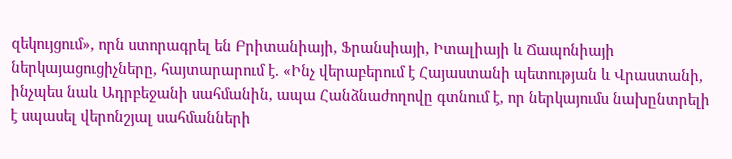զեկույցում», որն ստորագրել են Բրիտանիայի, Ֆրանսիայի, Իտալիայի և Ճապոնիայի ներկայացուցիչները, հայտարարում է. «Ինչ վերաբերում է Հայաստանի պետության և Վրաստանի, ինչպես նաև Ադրբեջանի սահմանին, ապա Հանձնաժողովը գտնում է, որ ներկայումս նախընտրելի է սպասել վերոնշյալ սահմանների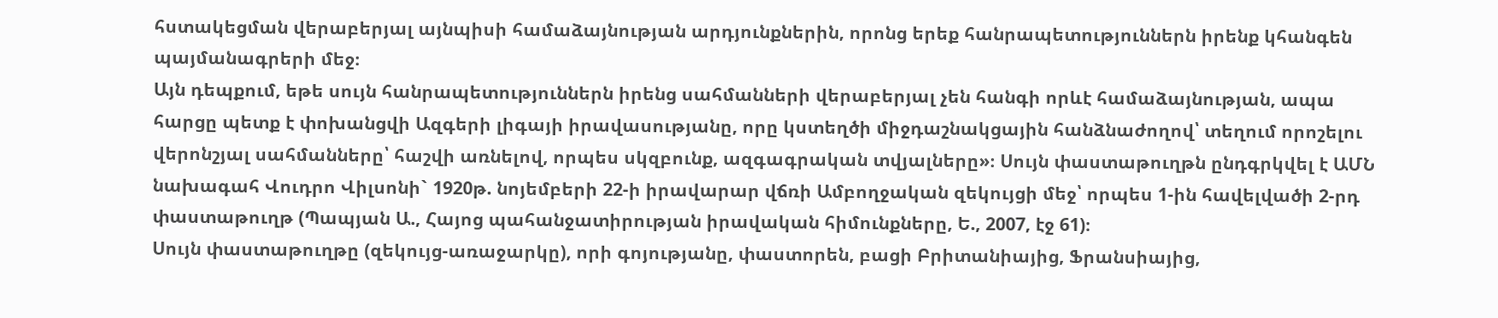հստակեցման վերաբերյալ այնպիսի համաձայնության արդյունքներին, որոնց երեք հանրապետություններն իրենք կհանգեն պայմանագրերի մեջ։
Այն դեպքում, եթե սույն հանրապետություններն իրենց սահմանների վերաբերյալ չեն հանգի որևէ համաձայնության, ապա հարցը պետք է փոխանցվի Ազգերի լիգայի իրավասությանը, որը կստեղծի միջդաշնակցային հանձնաժողով՝ տեղում որոշելու վերոնշյալ սահմանները՝ հաշվի առնելով, որպես սկզբունք, ազգագրական տվյալները»։ Սույն փաստաթուղթն ընդգրկվել է ԱՄՆ նախագահ Վուդրո Վիլսոնի` 1920թ. նոյեմբերի 22-ի իրավարար վճռի Ամբողջական զեկույցի մեջ՝ որպես 1-ին հավելվածի 2-րդ փաստաթուղթ (Պապյան Ա., Հայոց պահանջատիրության իրավական հիմունքները, Ե., 2007, էջ 61)։
Սույն փաստաթուղթը (զեկույց-առաջարկը), որի գոյությանը, փաստորեն, բացի Բրիտանիայից, Ֆրանսիայից,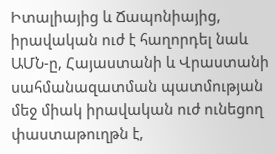Իտալիայից և Ճապոնիայից, իրավական ուժ է հաղորդել նաև ԱՄՆ-ը, Հայաստանի և Վրաստանի սահմանազատման պատմության մեջ միակ իրավական ուժ ունեցող փաստաթուղթն է,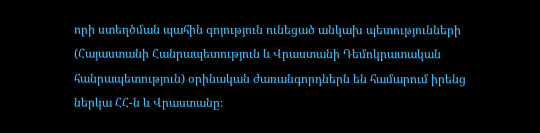որի ստեղծման պահին գոյություն ունեցած անկախ պետությունների (Հայաստանի Հանրապետություն և Վրաստանի Դեմոկրատական հանրապետություն) օրինական ժառանգորդներն են համարում իրենց ներկա ՀՀ-ն և Վրաստանը։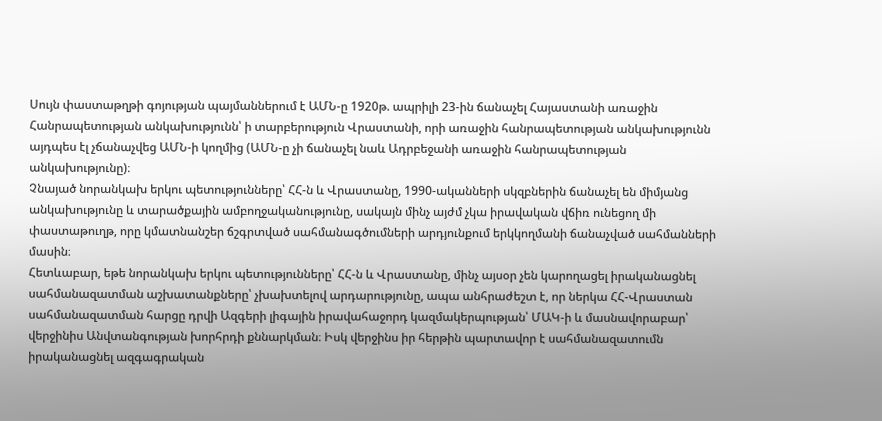Սույն փաստաթղթի գոյության պայմաններում է ԱՄՆ-ը 1920թ. ապրիլի 23-ին ճանաչել Հայաստանի առաջին Հանրապետության անկախությունն՝ ի տարբերություն Վրաստանի, որի առաջին հանրապետության անկախությունն այդպես էլ չճանաչվեց ԱՄՆ-ի կողմից (ԱՄՆ-ը չի ճանաչել նաև Ադրբեջանի առաջին հանրապետության անկախությունը)։
Չնայած նորանկախ երկու պետությունները՝ ՀՀ-ն և Վրաստանը, 1990-ականների սկզբներին ճանաչել են միմյանց անկախությունը և տարածքային ամբողջականությունը, սակայն մինչ այժմ չկա իրավական վճիռ ունեցող մի փաստաթուղթ, որը կմատնանշեր ճշգրտված սահմանագծումների արդյունքում երկկողմանի ճանաչված սահմանների մասին։
Հետևաբար, եթե նորանկախ երկու պետությունները՝ ՀՀ-ն և Վրաստանը, մինչ այսօր չեն կարողացել իրականացնել սահմանազատման աշխատանքները՝ չխախտելով արդարությունը, ապա անհրաժեշտ է, որ ներկա ՀՀ-Վրաստան սահմանազատման հարցը դրվի Ազգերի լիգային իրավահաջորդ կազմակերպության՝ ՄԱԿ-ի և մասնավորաբար՝ վերջինիս Անվտանգության խորհրդի քննարկման։ Իսկ վերջինս իր հերթին պարտավոր է սահմանազատումն իրականացնել ազգագրական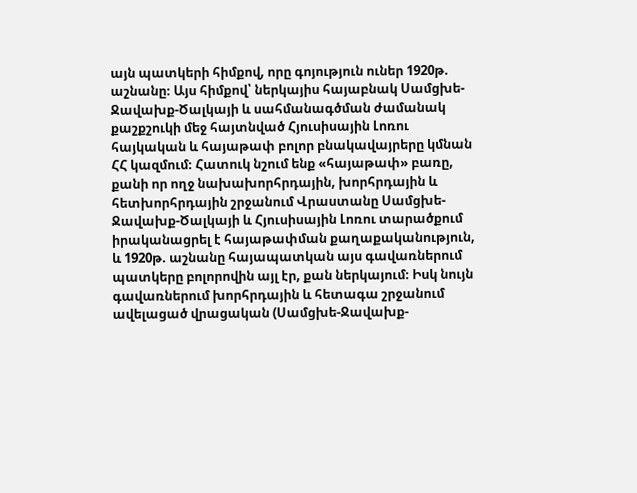այն պատկերի հիմքով, որը գոյություն ուներ 1920թ. աշնանը։ Այս հիմքով՝ ներկայիս հայաբնակ Սամցխե-Ջավախք-Ծալկայի և սահմանագծման ժամանակ քաշքշուկի մեջ հայտնված Հյուսիսային Լոռու հայկական և հայաթափ բոլոր բնակավայրերը կմնան ՀՀ կազմում։ Հատուկ նշում ենք «հայաթափ» բառը, քանի որ ողջ նախախորհրդային, խորհրդային և հետխորհրդային շրջանում Վրաստանը Սամցխե-Ջավախք-Ծալկայի և Հյուսիսային Լոռու տարածքում իրականացրել է հայաթափման քաղաքականություն, և 1920թ. աշնանը հայապատկան այս գավառներում պատկերը բոլորովին այլ էր, քան ներկայում։ Իսկ նույն գավառներում խորհրդային և հետագա շրջանում ավելացած վրացական (Սամցխե-Ջավախք-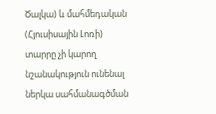Ծալկա) և մահմեդական (Հյուսիսային Լոռի) տարրը չի կարող նշանակություն ունենալ ներկա սահմանագծման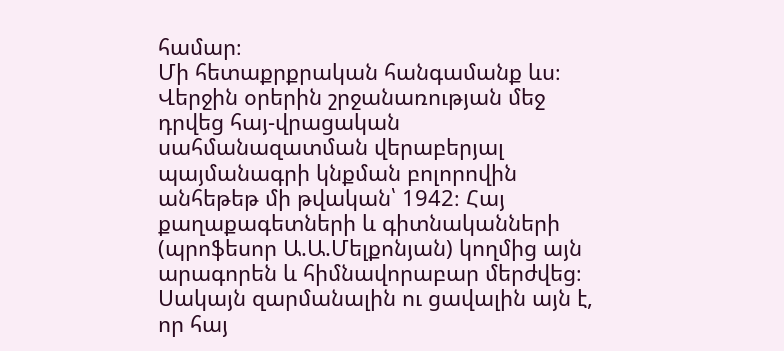համար։
Մի հետաքրքրական հանգամանք ևս։ Վերջին օրերին շրջանառության մեջ դրվեց հայ-վրացական սահմանազատման վերաբերյալ պայմանագրի կնքման բոլորովին անհեթեթ մի թվական՝ 1942։ Հայ քաղաքագետների և գիտնականների (պրոֆեսոր Ա.Ա.Մելքոնյան) կողմից այն արագորեն և հիմնավորաբար մերժվեց։ Սակայն զարմանալին ու ցավալին այն է, որ հայ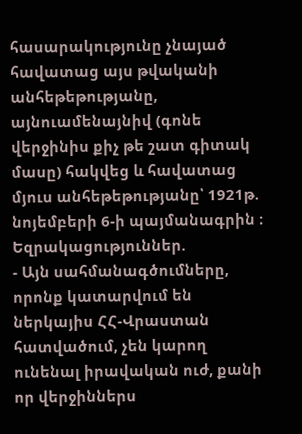հասարակությունը չնայած հավատաց այս թվականի անհեթեթությանը, այնուամենայնիվ (գոնե վերջինիս քիչ թե շատ գիտակ մասը) հակվեց և հավատաց մյուս անհեթեթությանը՝ 1921թ. նոյեմբերի 6-ի պայմանագրին ։
Եզրակացություններ.
- Այն սահմանագծումները, որոնք կատարվում են ներկայիս ՀՀ-Վրաստան հատվածում, չեն կարող ունենալ իրավական ուժ, քանի որ վերջիններս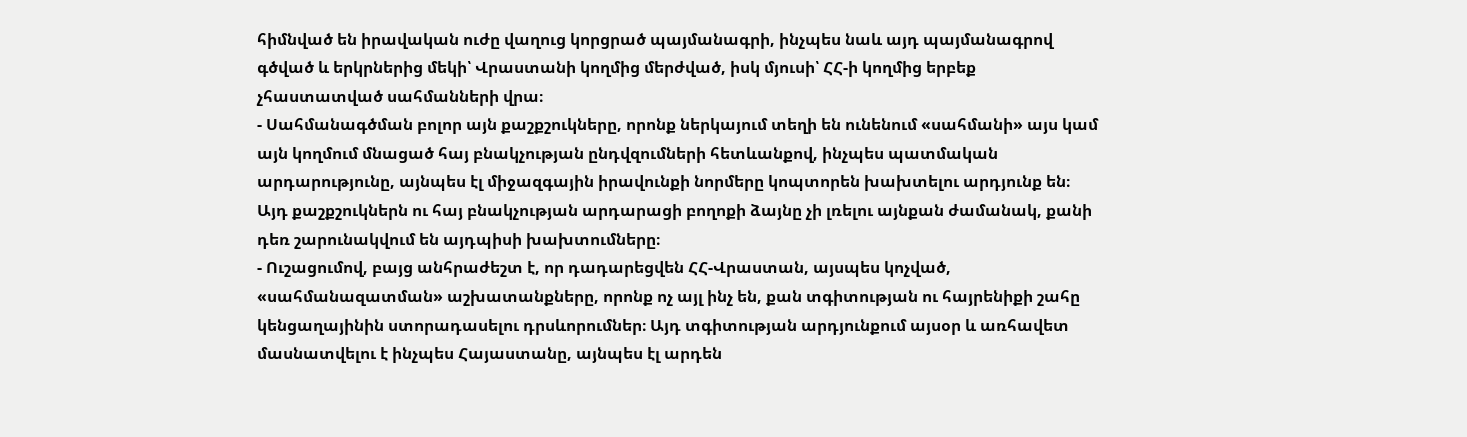հիմնված են իրավական ուժը վաղուց կորցրած պայմանագրի, ինչպես նաև այդ պայմանագրով գծված և երկրներից մեկի՝ Վրաստանի կողմից մերժված, իսկ մյուսի՝ ՀՀ-ի կողմից երբեք չհաստատված սահմանների վրա։
- Սահմանագծման բոլոր այն քաշքշուկները, որոնք ներկայում տեղի են ունենում «սահմանի» այս կամ այն կողմում մնացած հայ բնակչության ընդվզումների հետևանքով, ինչպես պատմական արդարությունը, այնպես էլ միջազգային իրավունքի նորմերը կոպտորեն խախտելու արդյունք են։ Այդ քաշքշուկներն ու հայ բնակչության արդարացի բողոքի ձայնը չի լռելու այնքան ժամանակ, քանի դեռ շարունակվում են այդպիսի խախտումները։
- Ուշացումով, բայց անհրաժեշտ է, որ դադարեցվեն ՀՀ-Վրաստան, այսպես կոչված, «սահմանազատման» աշխատանքները, որոնք ոչ այլ ինչ են, քան տգիտության ու հայրենիքի շահը կենցաղայինին ստորադասելու դրսևորումներ։ Այդ տգիտության արդյունքում այսօր և առհավետ մասնատվելու է ինչպես Հայաստանը, այնպես էլ արդեն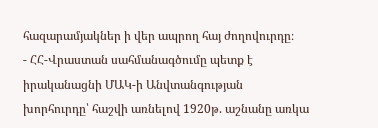հազարամյակներ ի վեր ապրող հայ ժողովուրդը։
- ՀՀ-Վրաստան սահմանագծումը պետք է իրականացնի ՄԱԿ-ի Անվտանգության խորհուրդը՝ հաշվի առնելով 1920թ. աշնանը առկա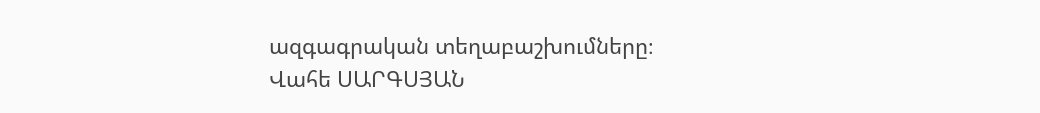ազգագրական տեղաբաշխումները։
Վահե ՍԱՐԳՍՅԱՆ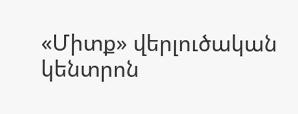«Միտք» վերլուծական կենտրոն